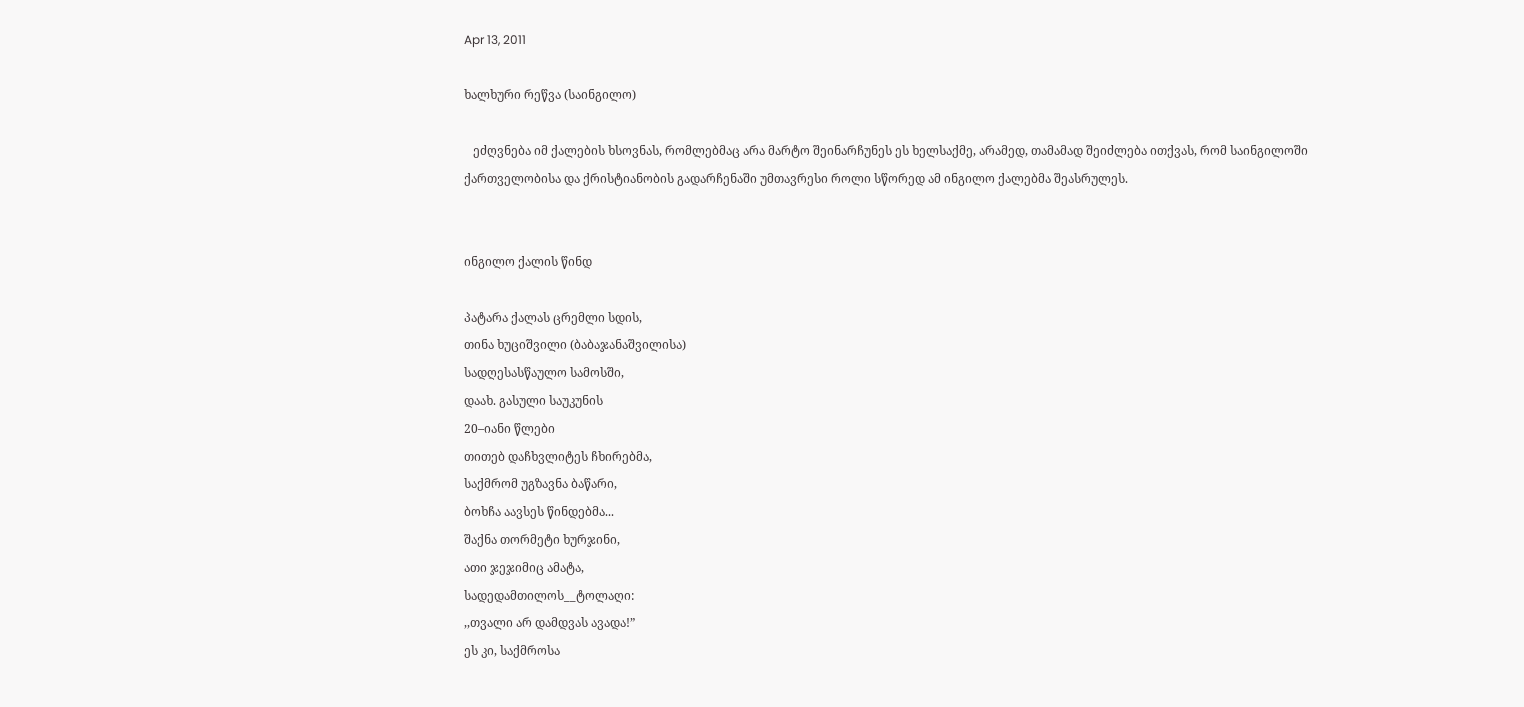Apr 13, 2011

ხალხური რეწვა (საინგილო)

   ეძღვნება იმ ქალების ხსოვნას, რომლებმაც არა მარტო შეინარჩუნეს ეს ხელსაქმე, არამედ, თამამად შეიძლება ითქვას, რომ საინგილოში ქართველობისა და ქრისტიანობის გადარჩენაში უმთავრესი როლი სწორედ ამ ინგილო ქალებმა შეასრულეს.


ინგილო ქალის წინდ

პატარა ქალას ცრემლი სდის,
თინა ხუციშვილი (ბაბაჯანაშვილისა)
სადღესასწაულო სამოსში,
დაახ. გასული საუკუნის
20–იანი წლები
თითებ დაჩხვლიტეს ჩხირებმა,
საქმრომ უგზავნა ბაწარი,
ბოხჩა აავსეს წინდებმა...
შაქნა თორმეტი ხურჯინი,
ათი ჯეჯიმიც ამატა,
სადედამთილოს__ტოლაღი:
,,თვალი არ დამდვას ავადა!”
ეს კი, საქმროსა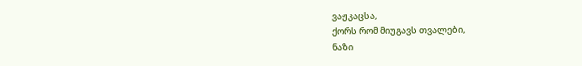ვაჟკაცსა,
ქორს რომ მიუგავს თვალები,
ნაზი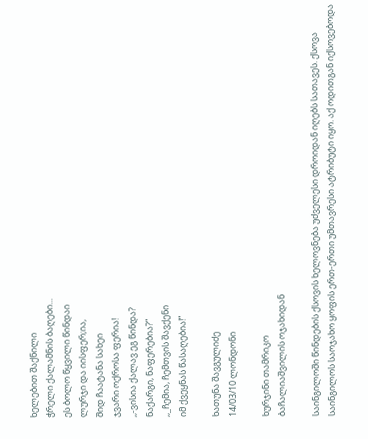ხელებით შაქნილი
ჭრელი ქალამნის ბაღები...
ეს ბოლო წყვილი წინდაი
ლურჯი და იისფერ;ია,
შიდ ჩაატანა სახეი
ჯვარი ოქროსა ფერია!
,,-ვისია ქალავ ეგ წინდა?
ნაქარგი, ნაფერებია?”
,,_ჩემია, ჩემთვის შავქენი
იმ ქვეყნას წასაღებია!”

ხათუნა შავგულიძე
14/03/10 ლონდონი

ხურჯინი თამრიკო
ბაჩალიაშვილის ოჯახიდან

საინგილოში წინდების ქსოვის ხელოვნება უძველესი დროიდან იღებს სათავეს. ქსოვა საინგილოს საოჯახო ყოფის ერთ-ერთი უმთავრესი ატრიბუტი იყო. აქ ოდითგან იქსოვებოდა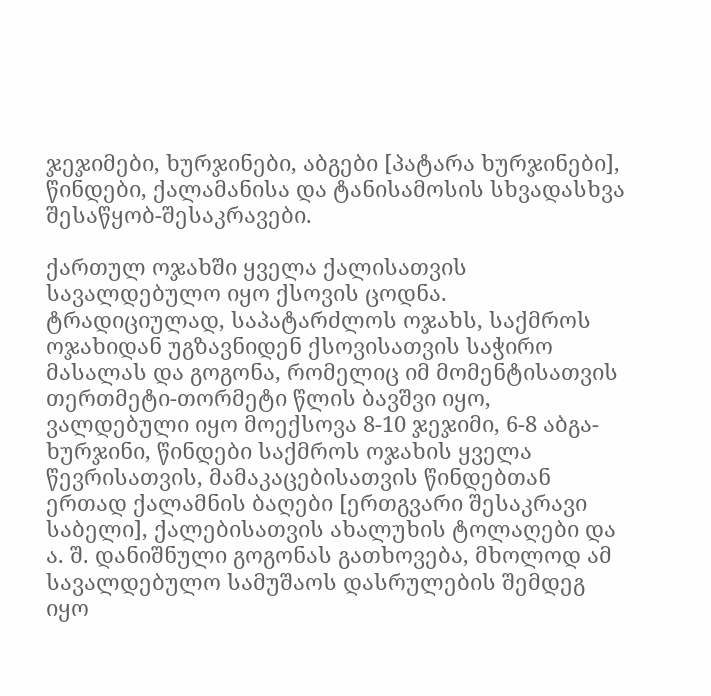ჯეჯიმები, ხურჯინები, აბგები [პატარა ხურჯინები], წინდები, ქალამანისა და ტანისამოსის სხვადასხვა შესაწყობ-შესაკრავები.

ქართულ ოჯახში ყველა ქალისათვის სავალდებულო იყო ქსოვის ცოდნა. ტრადიციულად, საპატარძლოს ოჯახს, საქმროს ოჯახიდან უგზავნიდენ ქსოვისათვის საჭირო მასალას და გოგონა, რომელიც იმ მომენტისათვის თერთმეტი-თორმეტი წლის ბავშვი იყო, ვალდებული იყო მოექსოვა 8-10 ჯეჯიმი, 6-8 აბგა-ხურჯინი, წინდები საქმროს ოჯახის ყველა წევრისათვის, მამაკაცებისათვის წინდებთან ერთად ქალამნის ბაღები [ერთგვარი შესაკრავი საბელი], ქალებისათვის ახალუხის ტოლაღები და ა. შ. დანიშნული გოგონას გათხოვება, მხოლოდ ამ სავალდებულო სამუშაოს დასრულების შემდეგ იყო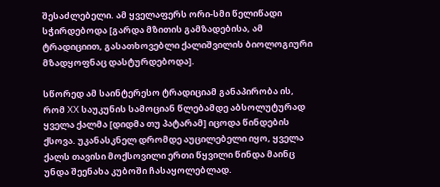შესაძლებელი. ამ ყველაფერს ორი-სმი წელიწადი სჭირდებოდა [გარდა მზითის გამზადებისა, ამ ტრადიციით, გასათხოვებლი ქალიშვილის ბიოლოგიური მზადყოფნაც დასტურდებოდა].

სწორედ ამ საინტერესო ტრადიციამ განაპირობა ის, რომ XX საუკუნის სამოციან წლებამდე აბსოლუტურად ყველა ქალმა [დიდმა თუ პატარამ] იცოდა წინდების ქსოვა. უკანასკნელ დრომდე აუცილებელი იყო, ყველა ქალს თავისი მოქსოვილი ერთი წყვილი წინდა მაინც უნდა შეენახა კუბოში ჩასაყოლებლად.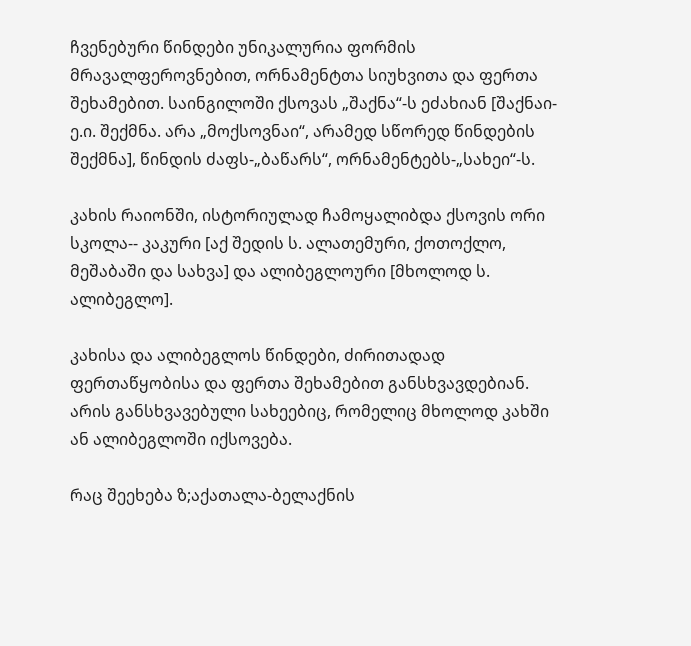ჩვენებური წინდები უნიკალურია ფორმის მრავალფეროვნებით, ორნამენტთა სიუხვითა და ფერთა შეხამებით. საინგილოში ქსოვას „შაქნა“-ს ეძახიან [შაქნაი-ე.ი. შექმნა. არა „მოქსოვნაი“, არამედ სწორედ წინდების შექმნა], წინდის ძაფს-„ბაწარს“, ორნამენტებს-„სახეი“-ს.

კახის რაიონში, ისტორიულად ჩამოყალიბდა ქსოვის ორი სკოლა-- კაკური [აქ შედის ს. ალათემური, ქოთოქლო, მეშაბაში და სახვა] და ალიბეგლოური [მხოლოდ ს. ალიბეგლო].

კახისა და ალიბეგლოს წინდები, ძირითადად ფერთაწყობისა და ფერთა შეხამებით განსხვავდებიან. არის განსხვავებული სახეებიც, რომელიც მხოლოდ კახში ან ალიბეგლოში იქსოვება.

რაც შეეხება ზ;აქათალა-ბელაქნის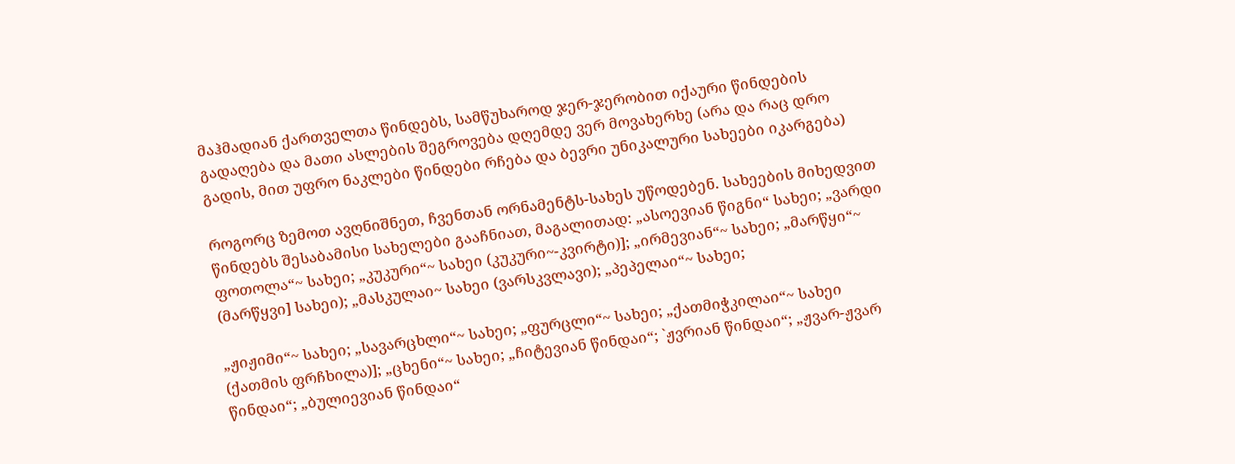მაჰმადიან ქართველთა წინდებს, სამწუხაროდ ჯერ-ჯერობით იქაური წინდების გადაღება და მათი ასლების შეგროვება დღემდე ვერ მოვახერხე (არა და რაც დრო გადის, მით უფრო ნაკლები წინდები რჩება და ბევრი უნიკალური სახეები იკარგება)

როგორც ზემოთ ავღნიშნეთ, ჩვენთან ორნამენტს-სახეს უწოდებენ. სახეების მიხედვით წინდებს შესაბამისი სახელები გააჩნიათ, მაგალითად: „ასოევიან წიგნი“ სახეი; „ვარდი ფოთოლა“~ სახეი; „კუკური“~ სახეი (კუკური~-კვირტი)]; „ირმევიან“~ სახეი; „მარწყი“~ (მარწყვი] სახეი); „მასკულაი~ სახეი (ვარსკვლავი); „პეპელაი“~ სახეი;

„ჟიჟიმი“~ სახეი; „სავარცხლი“~ სახეი; „ფურცლი“~ სახეი; „ქათმიჭკილაი“~ სახეი (ქათმის ფრჩხილა)]; „ცხენი“~ სახეი; „ჩიტევიან წინდაი“; `ჟვრიან წინდაი“; „ჟვარ-ჟვარ წინდაი“; „ბულიევიან წინდაი“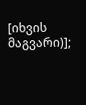[იხვის მაგვარი)];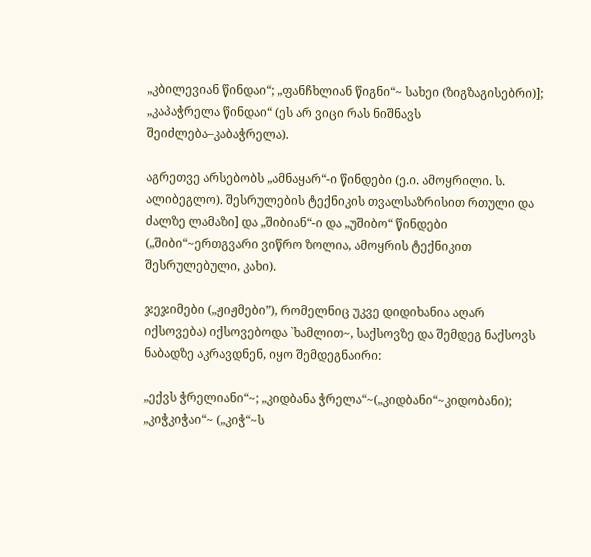„კბილევიან წინდაი“; „ფანჩხლიან წიგნი“~ სახეი (ზიგზაგისებრი)]; „კაპაჭრელა წინდაი“ (ეს არ ვიცი რას ნიშნავს შეიძლება–კაბაჭრელა).

აგრეთვე არსებობს „ამნაყარ“-ი წინდები (ე.ი. ამოყრილი. ს. ალიბეგლო). შესრულების ტექნიკის თვალსაზრისით რთული და ძალზე ლამაზი] და „შიბიან“-ი და „უშიბო“ წინდები („შიბი“~ერთგვარი ვიწრო ზოლია, ამოყრის ტექნიკით შესრულებული, კახი).

ჯეჯიმები („ჟიჟმები”), რომელნიც უკვე დიდიხანია აღარ იქსოვება) იქსოვებოდა `ხამლით~, საქსოვზე და შემდეგ ნაქსოვს ნაბადზე აკრავდნენ, იყო შემდეგნაირი:

„ექვს ჭრელიანი“~; „კიდბანა ჭრელა“~(„კიდბანი“~კიდობანი); „კიჭკიჭაი“~ („კიჭ“~ს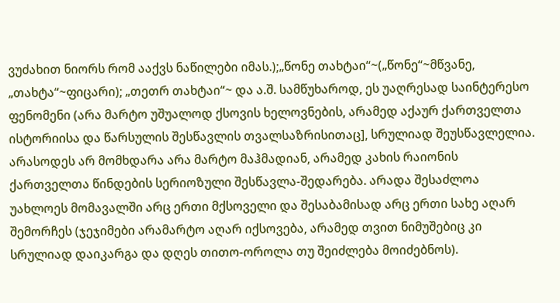ვუძახით ნიორს რომ ააქვს ნაწილები იმას.);„წონე თახტაი“~(„წონე“~მწვანე, „თახტა“~ფიცარი); „თეთრ თახტაი“~ და ა.შ. სამწუხაროდ, ეს უაღრესად საინტერესო ფენომენი (არა მარტო უშუალოდ ქსოვის ხელოვნების, არამედ აქაურ ქართველთა ისტორიისა და წარსულის შესწავლის თვალსაზრისითაც], სრულიად შეუსწავლელია. არასოდეს არ მომხდარა არა მარტო მაჰმადიან, არამედ კახის რაიონის ქართველთა წინდების სერიოზული შესწავლა-შედარება. არადა შესაძლოა უახლოეს მომავალში არც ერთი მქსოველი და შესაბამისად არც ერთი სახე აღარ შემორჩეს (ჯეჯიმები არამარტო აღარ იქსოვება, არამედ თვით ნიმუშებიც კი სრულიად დაიკარგა და დღეს თითო-ოროლა თუ შეიძლება მოიძებნოს).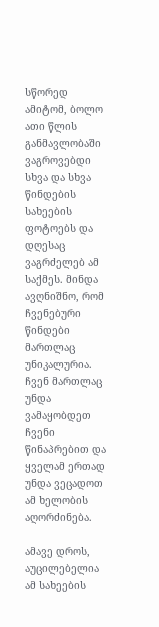სწორედ ამიტომ, ბოლო ათი წლის განმავლობაში ვაგროვებდი სხვა და სხვა წინდების სახეების ფოტოებს და დღესაც ვაგრძელებ ამ საქმეს. მინდა ავღნიშნო, რომ ჩვენებური წინდები მართლაც უნიკალურია. ჩვენ მართლაც უნდა ვამაყობდეთ ჩვენი წინაპრებით და ყველამ ერთად უნდა ვეცადოთ ამ ხელობის აღორძინება.

ამავე დროს, აუცილებელია ამ სახეების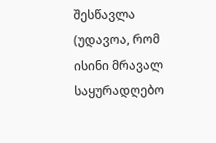შესწავლა (უდავოა, რომ ისინი მრავალ საყურადღებო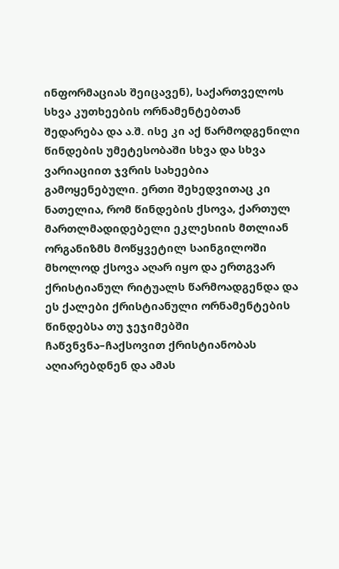ინფორმაციას შეიცავენ), საქართველოს სხვა კუთხეების ორნამენტებთან შედარება და ა.შ. ისე კი აქ წარმოდგენილი წინდების უმეტესობაში სხვა და სხვა ვარიაციით ჯვრის სახეებია გამოყენებული. ერთი შეხედვითაც კი ნათელია, რომ წინდების ქსოვა, ქართულ მართლმადიდებელი ეკლესიის მთლიან ორგანიზმს მოწყვეტილ საინგილოში მხოლოდ ქსოვა აღარ იყო და ერთგვარ ქრისტიანულ რიტუალს წარმოადგენდა და ეს ქალები ქრისტიანული ორნამენტების წინდებსა თუ ჯეჯიმებში ჩაწვნვნა–ჩაქსოვით ქრისტიანობას აღიარებდნენ და ამას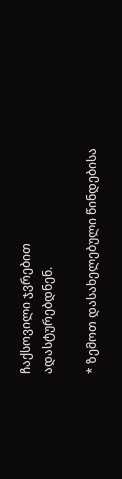ჩაქსოვილი ჯვრებით ადასტურებდნენ.

* ზემოთ დასახელებული წინდებისა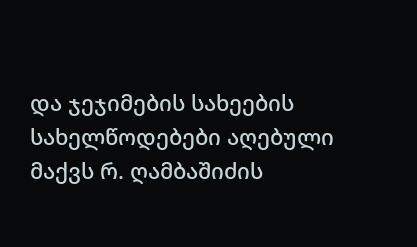და ჯეჯიმების სახეების სახელწოდებები აღებული მაქვს რ. ღამბაშიძის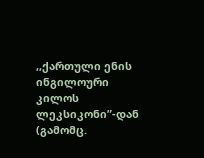,,ქართული ენის ინგილოური კილოს ლეკსიკონი”-დან (გამომც.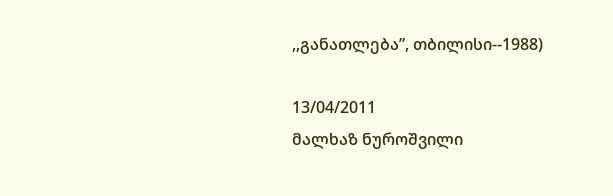,,განათლება”, თბილისი--1988)

13/04/2011
მალხაზ ნუროშვილი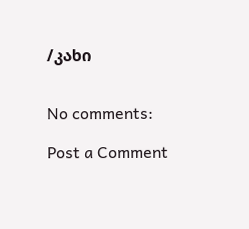/კახი


No comments:

Post a Comment